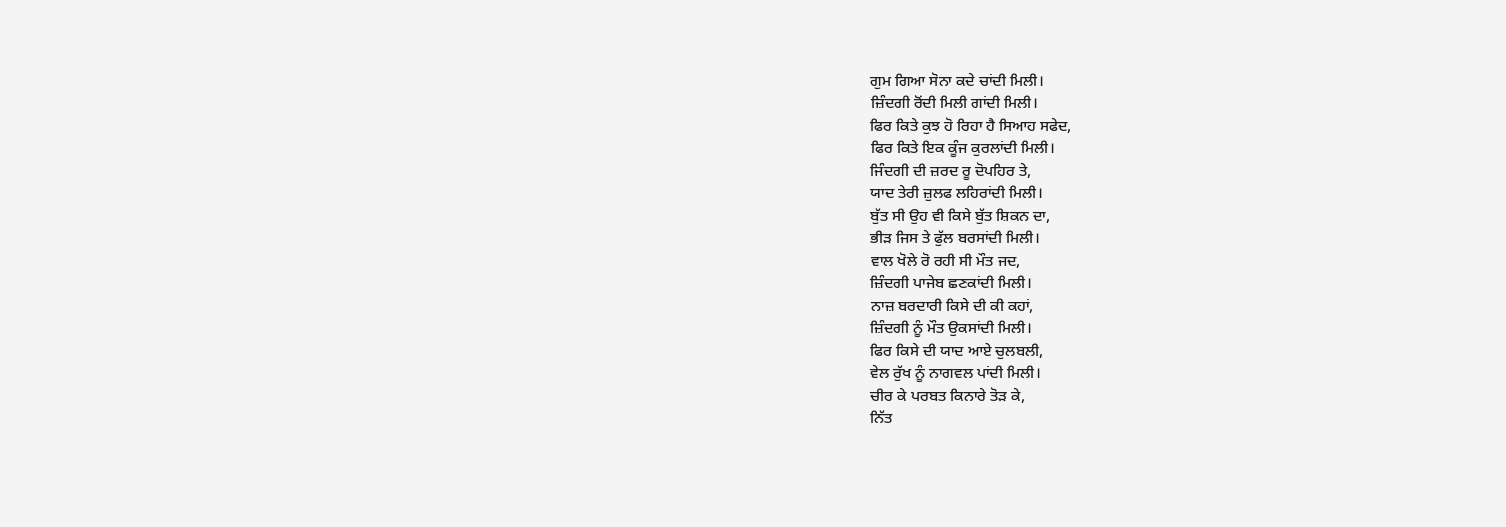ਗੁਮ ਗਿਆ ਸੋਨਾ ਕਦੇ ਚਾਂਦੀ ਮਿਲੀ।
ਜ਼ਿੰਦਗੀ ਰੋਂਦੀ ਮਿਲੀ ਗਾਂਦੀ ਮਿਲੀ।
ਫਿਰ ਕਿਤੇ ਕੁਝ ਹੋ ਰਿਹਾ ਹੈ ਸਿਆਹ ਸਫੇਦ,
ਫਿਰ ਕਿਤੇ ਇਕ ਕੂੰਜ ਕੁਰਲਾਂਦੀ ਮਿਲੀ।
ਜਿੰਦਗੀ ਦੀ ਜ਼ਰਦ ਰੂ ਦੋਪਹਿਰ ਤੇ,
ਯਾਦ ਤੇਰੀ ਜ਼ੁਲਫ ਲਹਿਰਾਂਦੀ ਮਿਲੀ।
ਬੁੱਤ ਸੀ ਉਹ ਵੀ ਕਿਸੇ ਬੁੱਤ ਸ਼ਿਕਨ ਦਾ,
ਭੀੜ ਜਿਸ ਤੇ ਫੁੱਲ ਬਰਸਾਂਦੀ ਮਿਲੀ।
ਵਾਲ ਖੋਲੇ ਰੋ ਰਹੀ ਸੀ ਮੌਤ ਜਦ,
ਜ਼ਿੰਦਗੀ ਪਾਜੇਬ ਛਣਕਾਂਦੀ ਮਿਲੀ।
ਨਾਜ਼ ਬਰਦਾਰੀ ਕਿਸੇ ਦੀ ਕੀ ਕਹਾਂ,
ਜ਼ਿੰਦਗੀ ਨੂੰ ਮੌਤ ਉਕਸਾਂਦੀ ਮਿਲੀ।
ਫਿਰ ਕਿਸੇ ਦੀ ਯਾਦ ਆਏ ਚੁਲਬਲੀ,
ਵੇਲ ਰੁੱਖ ਨੂੰ ਨਾਗਵਲ ਪਾਂਦੀ ਮਿਲੀ।
ਚੀਰ ਕੇ ਪਰਬਤ ਕਿਨਾਰੇ ਤੋੜ ਕੇ,
ਨਿੱਤ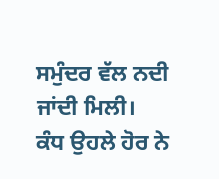ਸਮੁੰਦਰ ਵੱਲ ਨਦੀ ਜਾਂਦੀ ਮਿਲੀ।
ਕੰਧ ਉਹਲੇ ਹੋਰ ਨੇ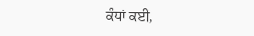ਕੰਧਾਂ ਕਈ,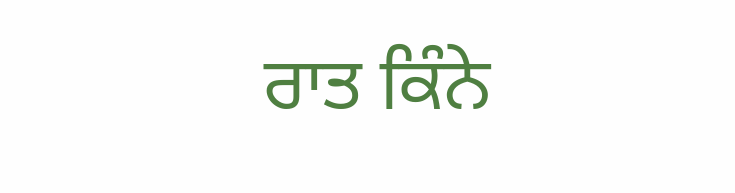ਰਾਤ ਕਿੰਨੇ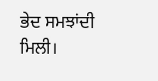ਭੇਦ ਸਮਝਾਂਦੀ ਮਿਲੀ।